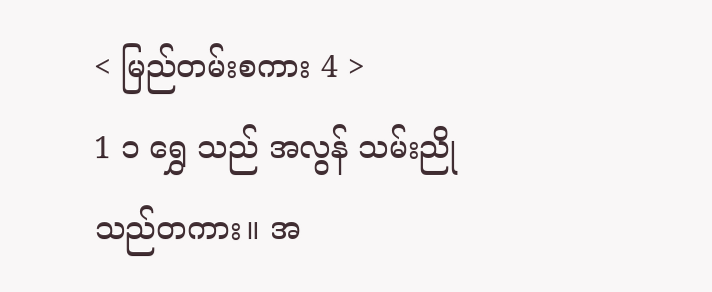< မြည်တမ်းစကား 4 >
1 ၁ ရွှေ သည် အလွန် သမ်းညို သည်တကား။ အ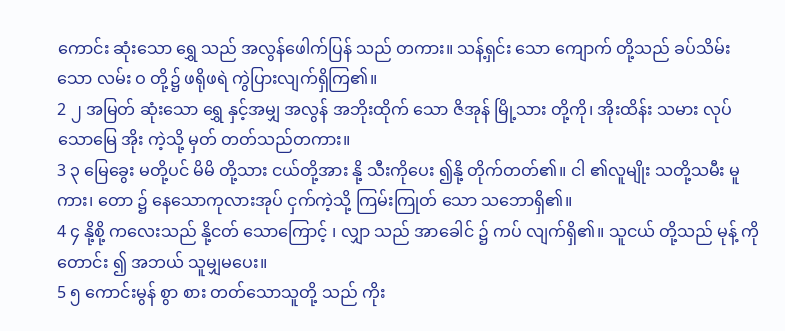ကောင်း ဆုံးသော ရွှေ သည် အလွန်ဖေါက်ပြန် သည် တကား။ သန့်ရှင်း သော ကျောက် တို့သည် ခပ်သိမ်း သော လမ်း ဝ တို့၌ ဖရိုဖရဲ ကွဲပြားလျက်ရှိကြ၏။
2 ၂ အမြတ် ဆုံးသော ရွှေ နှင့်အမျှ အလွန် အဘိုးထိုက် သော ဇိအုန် မြို့သား တို့ကို၊ အိုးထိန်း သမား လုပ် သောမြေ အိုး ကဲ့သို့ မှတ် တတ်သည်တကား။
3 ၃ မြေခွေး မတို့ပင် မိမိ တို့သား ငယ်တို့အား နို့ သီးကိုပေး ၍နို့ တိုက်တတ်၏။ ငါ ၏လူမျိုး သတို့သမီး မူကား၊ တော ၌ နေသောကုလားအုပ် ငှက်ကဲ့သို့ ကြမ်းကြုတ် သော သဘောရှိ၏။
4 ၄ နို့စို့ ကလေးသည် နို့ငတ် သောကြောင့် ၊ လျှာ သည် အာခေါင် ၌ ကပ် လျက်ရှိ၏။ သူငယ် တို့သည် မုန့် ကို တောင်း ၍ အဘယ် သူမျှမပေး။
5 ၅ ကောင်းမွန် စွာ စား တတ်သောသူတို့ သည် ကိုး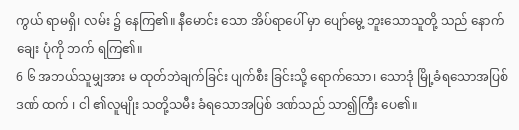ကွယ် ရာမရှိ၊ လမ်း ၌ နေကြ၏။ နီမောင်း သော အိပ်ရာပေါ် မှာ ပျော်မွေ့ ဘူးသောသူတို့ သည် နောက်ချေး ပုံကို ဘက် ရကြ၏။
6 ၆ အဘယ်သူမျှအား မ ထုတ်ဘဲချက်ခြင်း ပျက်စီး ခြင်းသို့ ရောက်သော၊ သောဒုံ မြို့ခံရသောအပြစ် ဒဏ် ထက် ၊ ငါ ၏လူမျိုး သတို့သမီး ခံရသောအပြစ် ဒဏ်သည် သာ၍ကြီး ပေ၏။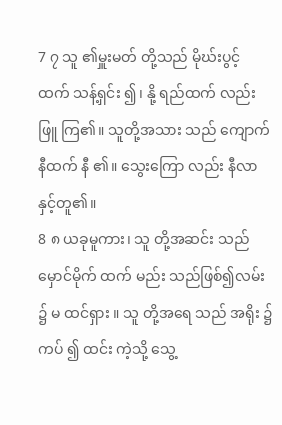7 ၇ သူ ၏မှူးမတ် တို့သည် မိုဃ်းပွင့် ထက် သန့်ရှင်း ၍၊ နို့ ရည်ထက် လည်း ဖြူ ကြ၏။ သူတို့အသား သည် ကျောက် နီထက် နီ ၏။ သွေးကြော လည်း နီလာ နှင့်တူ၏။
8 ၈ ယခုမူကား၊ သူ တို့အဆင်း သည်မှောင်မိုက် ထက် မည်း သည်ဖြစ်၍လမ်း ၌ မ ထင်ရှား ။ သူ တို့အရေ သည် အရိုး ၌ ကပ် ၍ ထင်း ကဲ့သို့ သွေ့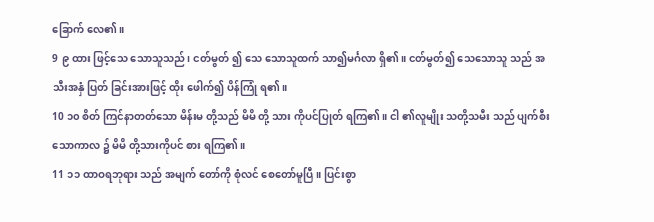ခြောက် လေ၏။
9 ၉ ထား ဖြင့်သေ သောသူသည်၊ ငတ်မွတ် ၍ သေ သောသူထက် သာ၍မင်္ဂလာ ရှိ၏။ ငတ်မွတ်၍ သေသောသူ သည် အသီးအနှံ ပြတ် ခြင်းအားဖြင့် ထိုး ဖေါက်၍ ပိန်ကြုံ ရ၏။
10 ၁၀ စိတ် ကြင်နာတတ်သော မိန်းမ တို့သည် မိမိ တို့ သား ကိုပင်ပြုတ် ရကြ၏။ ငါ ၏လူမျိုး သတို့သမီး သည် ပျက်စီး သောကာလ ၌ မိမိ တို့သားကိုပင် စား ရကြ၏။
11 ၁၁ ထာဝရဘုရား သည် အမျက် တော်ကို စုံလင် စေတော်မူပြီ။ ပြင်းစွာ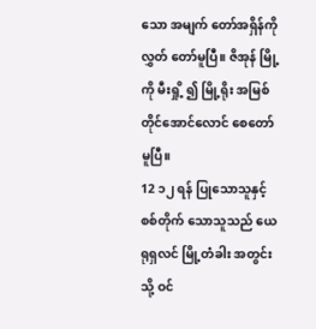သော အမျက် တော်အရှိန်ကို လွှတ် တော်မူပြီ။ ဇိအုန် မြို့ကို မီးရှို့ ၍ မြို့ရိုး အမြစ် တိုင်အောင်လောင် စေတော်မူပြီ။
12 ၁၂ ရန် ပြုသောသူနှင့် စစ်တိုက် သောသူသည် ယေရုရှလင် မြို့တံခါး အတွင်းသို့ ဝင်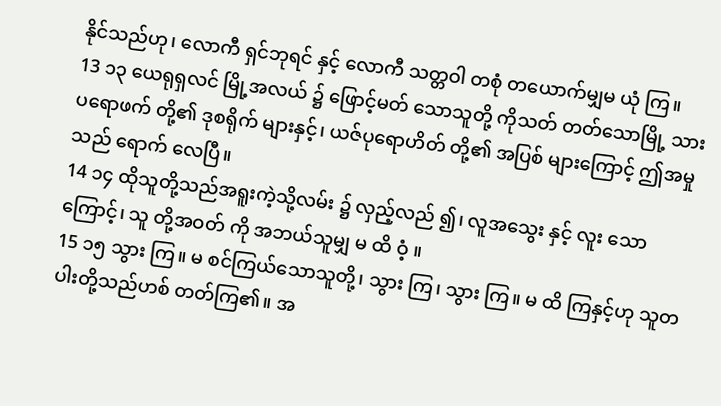နိုင်သည်ဟု၊ လောကီ ရှင်ဘုရင် နှင့် လောကီ သတ္တဝါ တစုံ တယောက်မျှမ ယုံ ကြ။
13 ၁၃ ယေရုရှလင် မြို့အလယ် ၌ ဖြောင့်မတ် သောသူတို့ ကိုသတ် တတ်သောမြို့ သားပရောဖက် တို့၏ ဒုစရိုက် များနှင့်၊ ယဇ်ပုရောဟိတ် တို့၏ အပြစ် များကြောင့် ဤအမှုသည် ရောက် လေပြီ။
14 ၁၄ ထိုသူတို့သည်အရူးကဲ့သို့လမ်း ၌ လှည့်လည် ၍၊ လူအသွေး နှင့် လူး သောကြောင့်၊ သူ တို့အဝတ် ကို အဘယ်သူမျှ မ ထိ ဝံ့ ။
15 ၁၅ သွား ကြ။ မ စင်ကြယ်သောသူတို့၊ သွား ကြ၊ သွား ကြ။ မ ထိ ကြနှင့်ဟု သူတပါးတို့သည်ဟစ် တတ်ကြ၏။ အ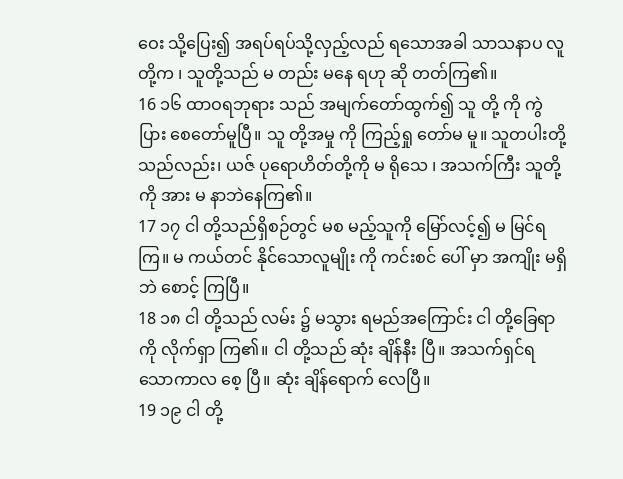ဝေး သို့ပြေး၍ အရပ်ရပ်သို့လှည့်လည် ရသောအခါ သာသနာပ လူတို့က ၊ သူတို့သည် မ တည်း မနေ ရဟု ဆို တတ်ကြ၏။
16 ၁၆ ထာဝရဘုရား သည် အမျက်တော်ထွက်၍ သူ တို့ ကို ကွဲပြား စေတော်မူပြီ။ သူ တို့အမှု ကို ကြည့်ရှု တော်မ မူ။ သူတပါးတို့သည်လည်း၊ ယဇ် ပုရောဟိတ်တို့ကို မ ရိုသေ ၊ အသက်ကြီး သူတို့ကို အား မ နာဘဲနေကြ၏။
17 ၁၇ ငါ တို့သည်ရှိစဉ်တွင် မစ မည့်သူကို မြော်လင့်၍ မ မြင်ရကြ။ မ ကယ်တင် နိုင်သောလူမျိုး ကို ကင်းစင် ပေါ် မှာ အကျိုး မရှိဘဲ စောင့် ကြပြီ။
18 ၁၈ ငါ တို့သည် လမ်း ၌ မသွား ရမည်အကြောင်း ငါ တို့ခြေရာ ကို လိုက်ရှာ ကြ၏။ ငါ တို့သည် ဆုံး ချိန်နီး ပြီ။ အသက်ရှင်ရသောကာလ စေ့ ပြီ။ ဆုံး ချိန်ရောက် လေပြီ။
19 ၁၉ ငါ တို့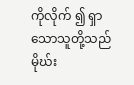ကိုလိုက် ၍ ရှာသောသူတို့သည် မိုဃ်း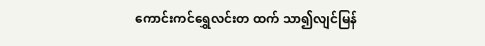ကောင်းကင်ရွှေလင်းတ ထက် သာ၍လျင်မြန်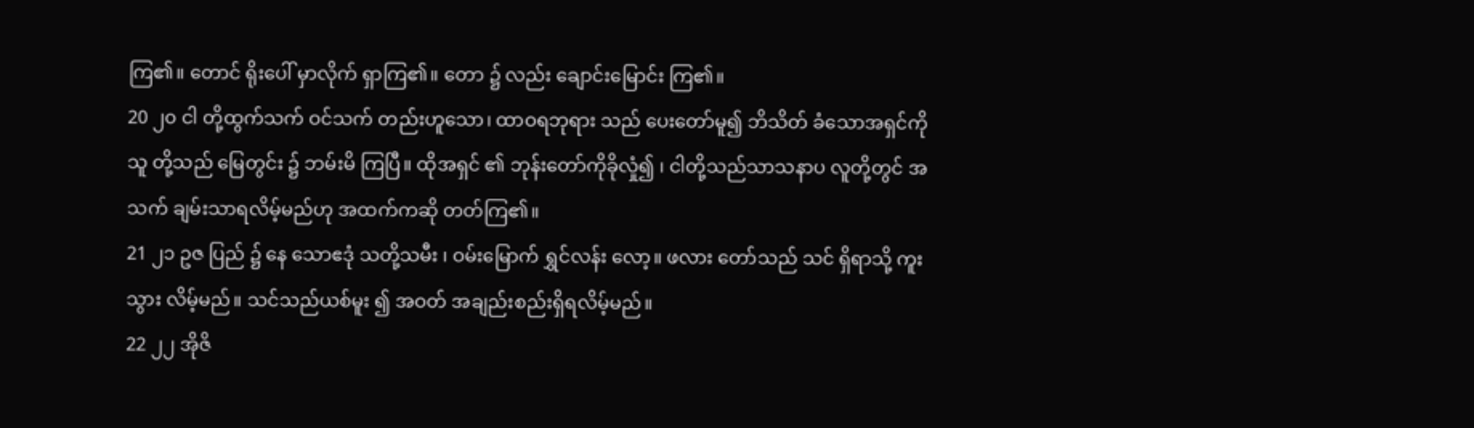ကြ၏။ တောင် ရိုးပေါ် မှာလိုက် ရှာကြ၏။ တော ၌ လည်း ချောင်းမြောင်း ကြ၏။
20 ၂၀ ငါ တို့ထွက်သက် ဝင်သက် တည်းဟူသော၊ ထာဝရဘုရား သည် ပေးတော်မူ၍ ဘိသိတ် ခံသောအရှင်ကို သူ တို့သည် မြေတွင်း ၌ ဘမ်းမိ ကြပြီ။ ထိုအရှင် ၏ ဘုန်းတော်ကိုခိုလှုံ၍ ၊ ငါတို့သည်သာသနာပ လူတို့တွင် အသက် ချမ်းသာရလိမ့်မည်ဟု အထက်ကဆို တတ်ကြ၏။
21 ၂၁ ဥဇ ပြည် ၌ နေ သောဧဒုံ သတို့သမီး ၊ ဝမ်းမြောက် ရွှင်လန်း လော့။ ဖလား တော်သည် သင် ရှိရာသို့ ကူး သွား လိမ့်မည်။ သင်သည်ယစ်မူး ၍ အဝတ် အချည်းစည်းရှိရလိမ့်မည်။
22 ၂၂ အိုဇိ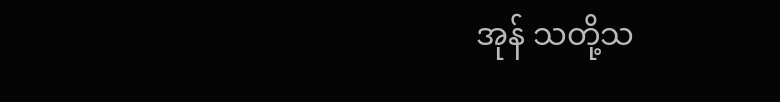အုန် သတို့သ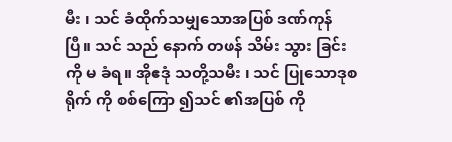မီး ၊ သင် ခံထိုက်သမျှသောအပြစ် ဒဏ်ကုန် ပြီ။ သင် သည် နောက် တဖန် သိမ်း သွား ခြင်းကို မ ခံရ။ အိုဧဒုံ သတို့သမီး ၊ သင် ပြုသောဒုစရိုက် ကို စစ်ကြော ၍သင် ၏အပြစ် ကို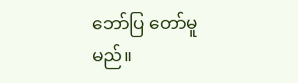ဘော်ပြ တော်မူမည်။